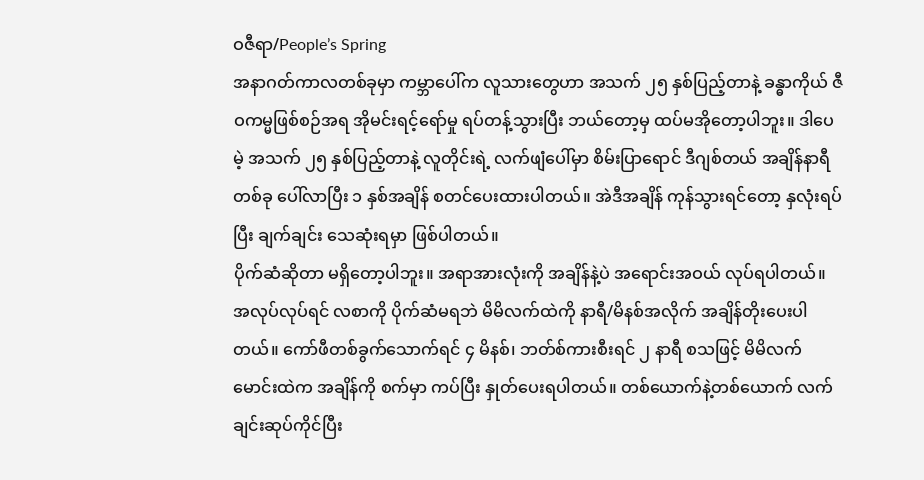ဝဇီရာ/People’s Spring
အနာဂတ်ကာလတစ်ခုမှာ ကမ္ဘာပေါ်က လူသားတွေဟာ အသက် ၂၅ နှစ်ပြည့်တာနဲ့ ခန္ဓာကိုယ် ဇီဝကမ္မဖြစ်စဉ်အရ အိုမင်းရင့်ရော်မှု ရပ်တန့်သွားပြီး ဘယ်တော့မှ ထပ်မအိုတော့ပါဘူး။ ဒါပေမဲ့ အသက် ၂၅ နှစ်ပြည့်တာနဲ့ လူတိုင်းရဲ့ လက်ဖျံပေါ်မှာ စိမ်းပြာရောင် ဒီဂျစ်တယ် အချိန်နာရီတစ်ခု ပေါ်လာပြီး ၁ နှစ်အချိန် စတင်ပေးထားပါတယ်။ အဲဒီအချိန် ကုန်သွားရင်တော့ နှလုံးရပ်ပြီး ချက်ချင်း သေဆုံးရမှာ ဖြစ်ပါတယ်။
ပိုက်ဆံဆိုတာ မရှိတော့ပါဘူး။ အရာအားလုံးကို အချိန်နဲ့ပဲ အရောင်းအဝယ် လုပ်ရပါတယ်။ အလုပ်လုပ်ရင် လစာကို ပိုက်ဆံမရဘဲ မိမိလက်ထဲကို နာရီ/မိနစ်အလိုက် အချိန်တိုးပေးပါတယ်။ ကော်ဖီတစ်ခွက်သောက်ရင် ၄ မိနစ်၊ ဘတ်စ်ကားစီးရင် ၂ နာရီ စသဖြင့် မိမိလက်မောင်းထဲက အချိန်ကို စက်မှာ ကပ်ပြီး နှုတ်ပေးရပါတယ်။ တစ်ယောက်နဲ့တစ်ယောက် လက်ချင်းဆုပ်ကိုင်ပြီး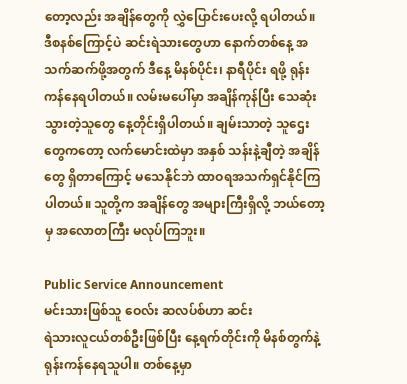တော့လည်း အချိန်တွေကို လွှဲပြောင်းပေးလို့ ရပါတယ်။
ဒီစနစ်ကြောင့်ပဲ ဆင်းရဲသားတွေဟာ နောက်တစ်နေ့ အသက်ဆက်ဖို့အတွက် ဒီနေ့ မိနစ်ပိုင်း၊ နာရီပိုင်း ရဖို့ ရုန်းကန်နေရပါတယ်။ လမ်းမပေါ်မှာ အချိန်ကုန်ပြီး သေဆုံးသွားတဲ့သူတွေ နေ့တိုင်းရှိပါတယ်။ ချမ်းသာတဲ့ သူဌေးတွေကတော့ လက်မောင်းထဲမှာ အနှစ် သန်းနဲ့ချီတဲ့ အချိန်တွေ ရှိတာကြောင့် မသေနိုင်ဘဲ ထာဝရအသက်ရှင်နိုင်ကြပါတယ်။ သူတို့က အချိန်တွေ အများကြီးရှိလို့ ဘယ်တော့မှ အလောတကြီး မလုပ်ကြဘူး။

Public Service Announcement
မင်းသားဖြစ်သူ ဝေလ်း ဆလပ်စ်ဟာ ဆင်း
ရဲသားလူငယ်တစ်ဦးဖြစ်ပြီး နေ့ရက်တိုင်းကို မိနစ်တွက်နဲ့ ရုန်းကန်နေရသူပါ။ တစ်နေ့မှာ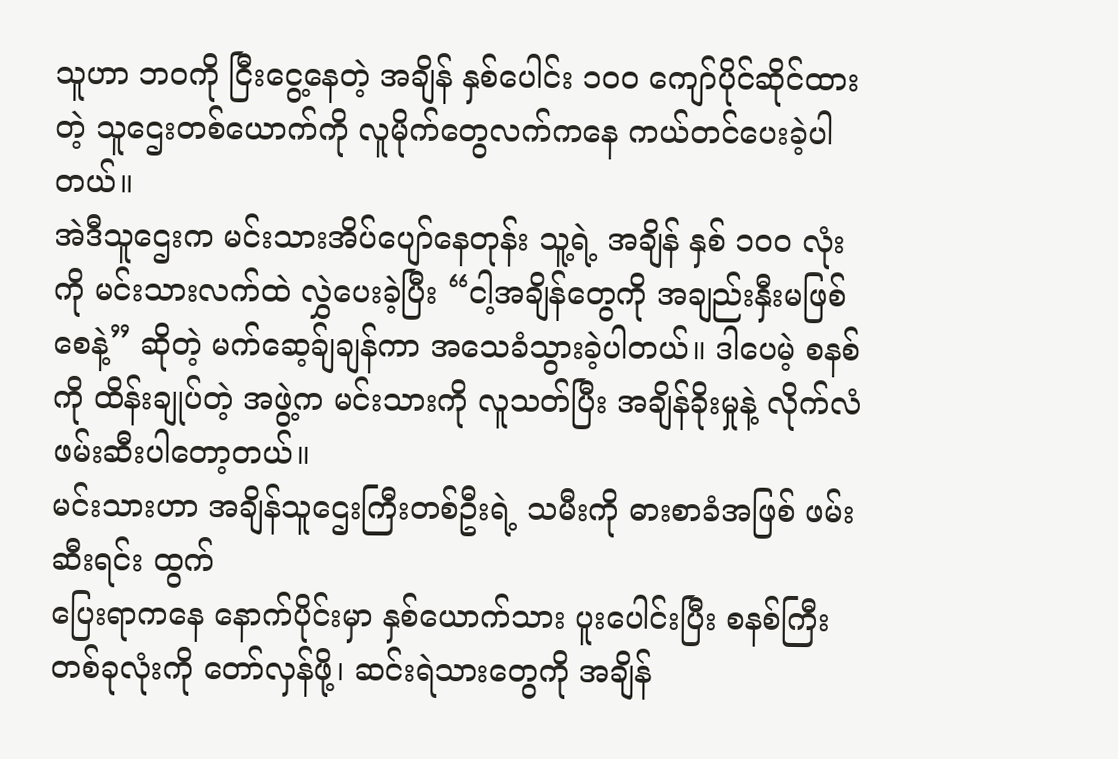သူဟာ ဘဝကို ငြီးငွေ့နေတဲ့ အချိန် နှစ်ပေါင်း ၁၀၀ ကျော်ပိုင်ဆိုင်ထားတဲ့ သူဌေးတစ်ယောက်ကို လူမိုက်တွေလက်ကနေ ကယ်တင်ပေးခဲ့ပါတယ်။
အဲဒီသူဌေးက မင်းသားအိပ်ပျော်နေတုန်း သူ့ရဲ့ အချိန် နှစ် ၁၀၀ လုံးကို မင်းသားလက်ထဲ လွှဲပေးခဲ့ပြီး “ငါ့အချိန်တွေကို အချည်းနှီးမဖြစ်စေနဲ့” ဆိုတဲ့ မက်ဆေ့ခ်ျချန်ကာ အသေခံသွားခဲ့ပါတယ်။ ဒါပေမဲ့ စနစ်ကို ထိန်းချုပ်တဲ့ အဖွဲ့က မင်းသားကို လူသတ်ပြီး အချိန်ခိုးမှုနဲ့ လိုက်လံဖမ်းဆီးပါတော့တယ်။
မင်းသားဟာ အချိန်သူဌေးကြီးတစ်ဦးရဲ့ သမီးကို ဓားစာခံအဖြစ် ဖမ်းဆီးရင်း ထွက်
ပြေးရာကနေ နောက်ပိုင်းမှာ နှစ်ယောက်သား ပူးပေါင်းပြီး စနစ်ကြီးတစ်ခုလုံးကို တော်လှန်ဖို့၊ ဆင်းရဲသားတွေကို အချိန်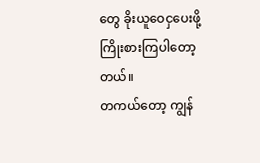တွေ ခိုးယူဝေငှပေးဖို့ ကြိုးစားကြပါတော့တယ်။
တကယ်တော့ ကျွန်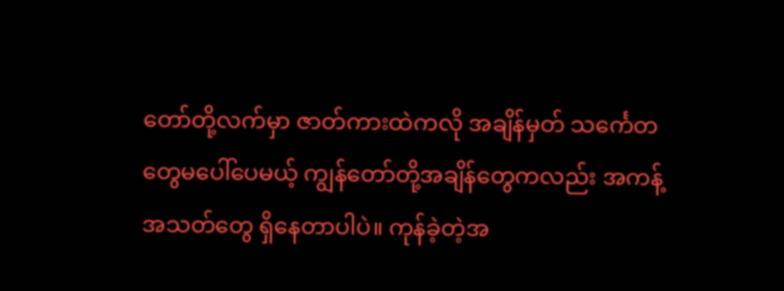တော်တို့လက်မှာ ဇာတ်ကားထဲကလို အချိန်မှတ် သင်္ကေတတွေမပေါ်ပေမယ့် ကျွန်တော်တို့အချိန်တွေကလည်း အကန့်အသတ်တွေ ရှိနေတာပါပဲ။ ကုန်ခဲ့တဲ့အ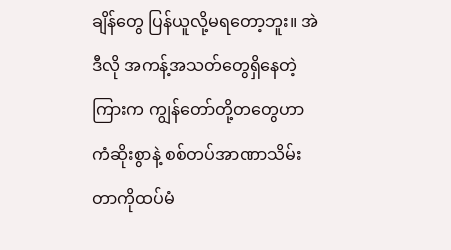ချိန်တွေ ပြန်ယူလို့မရတော့ဘူး။ အဲဒီလို အကန့်အသတ်တွေရှိနေတဲ့ကြားက ကျွန်တော်တို့တတွေဟာ ကံဆိုးစွာနဲ့ စစ်တပ်အာဏာသိမ်းတာကိုထပ်မံ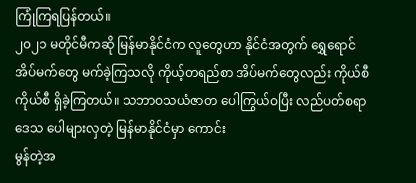ကြုံကြရပြန်တယ်။
၂၀၂၁ မတိုင်မီကဆို မြန်မာနိုင်ငံက လူတွေဟာ နိုင်ငံအတွက် ရွှေရောင်အိပ်မက်တွေ မက်ခဲ့ကြသလို ကိုယ့်တရည်စာ အိပ်မက်တွေလည်း ကိုယ်စီကိုယ်စီ ရှိခဲ့ကြတယ်။ သဘာဝသယံဇာတ ပေါကြွယ်ဝပြီး လည်ပတ်စရာဒေသ ပေါများလှတဲ့ မြန်မာနိုင်ငံမှာ ကောင်း
မွန်တဲ့အ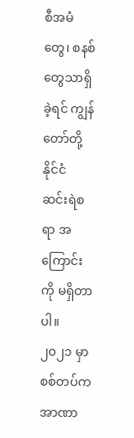စီအမံတွေ၊ စနစ်တွေသာရှိခဲ့ရင် ကျွန်တော်တို့နိုင်ငံ ဆင်းရဲစရာ အကြောင်းကို မရှိတာပါ။
၂၀၂၁ မှာ စစ်တပ်က အာဏာ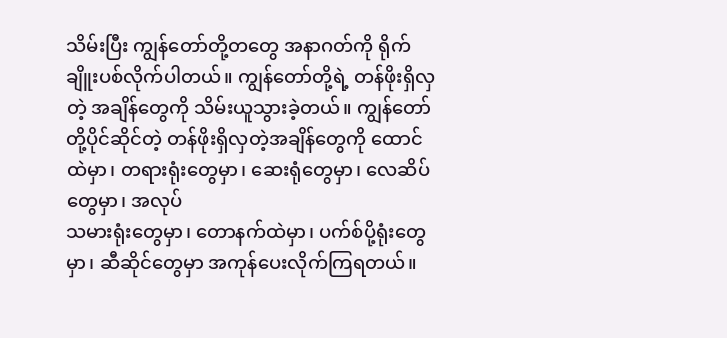သိမ်းပြီး ကျွန်တော်တို့တတွေ အနာဂတ်ကို ရိုက်ချိူးပစ်လိုက်ပါတယ်။ ကျွန်တော်တို့ရဲ့ တန်ဖိုးရှိလှတဲ့ အချိန်တွေကို သိမ်းယူသွားခဲ့တယ်။ ကျွန်တော်တို့ပိုင်ဆိုင်တဲ့ တန်ဖိုးရှိလှတဲ့အချိန်တွေကို ထောင်ထဲမှာ၊ တရားရုံးတွေမှာ၊ ဆေးရုံတွေမှာ၊ လေဆိပ်တွေမှာ၊ အလုပ်
သမားရုံးတွေမှာ၊ တောနက်ထဲမှာ၊ ပက်စ်ပို့ရုံးတွေမှာ၊ ဆီဆိုင်တွေမှာ အကုန်ပေးလိုက်ကြရတယ်။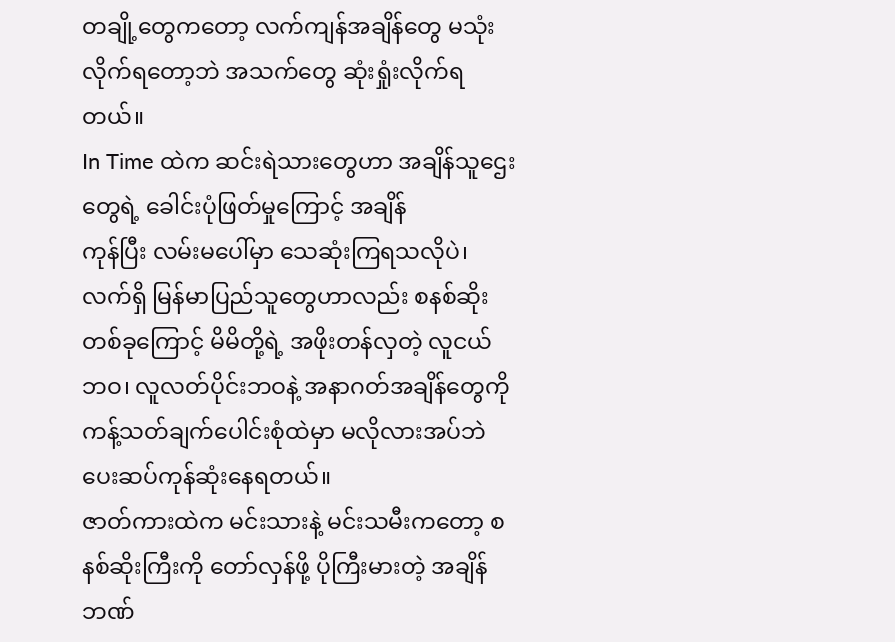တချို့တွေကတော့ လက်ကျန်အချိန်တွေ မသုံးလိုက်ရတော့ဘဲ အသက်တွေ ဆုံးရှုံးလိုက်ရတယ်။
In Time ထဲက ဆင်းရဲသားတွေဟာ အချိန်သူဌေးတွေရဲ့ ခေါင်းပုံဖြတ်မှုကြောင့် အချိန်
ကုန်ပြီး လမ်းမပေါ်မှာ သေဆုံးကြရသလိုပဲ၊ လက်ရှိ မြန်မာပြည်သူတွေဟာလည်း စနစ်ဆိုးတစ်ခုကြောင့် မိမိတို့ရဲ့ အဖိုးတန်လှတဲ့ လူငယ်ဘဝ၊ လူလတ်ပိုင်းဘဝနဲ့ အနာဂတ်အချိန်တွေကို ကန့်သတ်ချက်ပေါင်းစုံထဲမှာ မလိုလားအပ်ဘဲ ပေးဆပ်ကုန်ဆုံးနေရတယ်။
ဇာတ်ကားထဲက မင်းသားနဲ့ မင်းသမီးကတော့ စနစ်ဆိုးကြီးကို တော်လှန်ဖို့ ပိုကြီးမားတဲ့ အချိန်ဘဏ်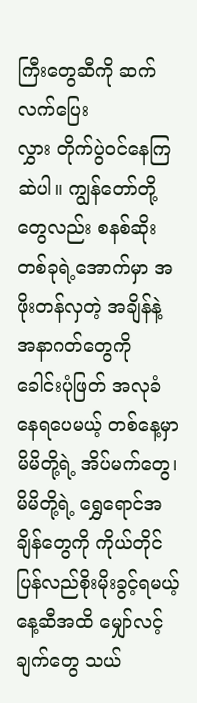ကြီးတွေဆီကို ဆက်လက်ပြေး
လွှား တိုက်ပွဲဝင်နေကြဆဲပါ။ ကျွန်တော်တို့တွေလည်း စနစ်ဆိုးတစ်ခုရဲ့အောက်မှာ အဖိုးတန်လှတဲ့ အချိန်နဲ့ အနာဂတ်တွေကို ခေါင်းပုံဖြတ် အလုခံနေရပေမယ့် တစ်နေ့မှာ မိမိတို့ရဲ့ အိပ်မက်တွေ၊ မိမိတို့ရဲ့ ရွှေရောင်အချိန်တွေကို ကိုယ်တိုင်ပြန်လည်စိုးမိုးခွင့်ရမယ့်နေ့ဆီအထိ မျှော်လင့်ချက်တွေ သယ်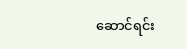ဆောင်ရင်း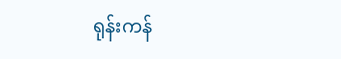ရုန်းကန်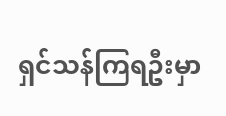ရှင်သန်ကြရဦးမှာ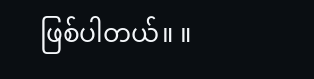ဖြစ်ပါတယ်။ ။